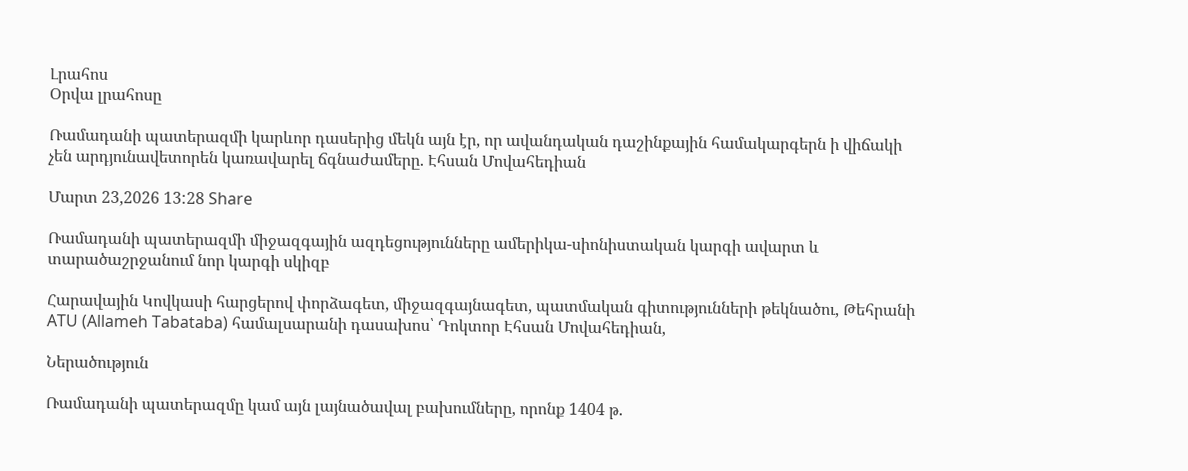Լրահոս
Օրվա լրահոսը

Ռամադանի պատերազմի կարևոր դասերից մեկն այն էր, որ ավանդական դաշինքային համակարգերն ի վիճակի չեն արդյունավետորեն կառավարել ճգնաժամերը. Էհսան Մովահեդիան

Մարտ 23,2026 13:28 Share

Ռամադանի պատերազմի միջազգային ազդեցությունները ամերիկա-սիոնիստական կարգի ավարտ և տարածաշրջանում նոր կարգի սկիզբ

Հարավային Կովկասի հարցերով փորձագետ, միջազգայնագետ, պատմական գիտությունների թեկնածու, Թեհրանի ATU (Allameh Tabataba) համալսարանի դասախոս՝ Դոկտոր Էհսան Մովահեդիան,

Ներածություն

Ռամադանի պատերազմը կամ այն լայնածավալ բախումները, որոնք 1404 թ.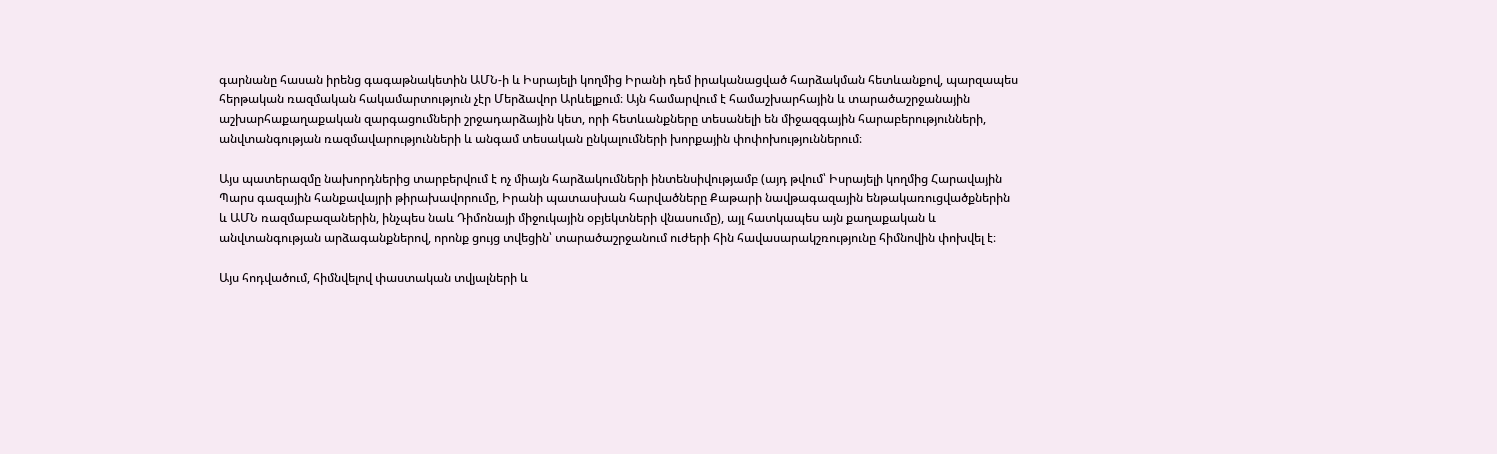գարնանը հասան իրենց գագաթնակետին ԱՄՆ-ի և Իսրայելի կողմից Իրանի դեմ իրականացված հարձակման հետևանքով, պարզապես հերթական ռազմական հակամարտություն չէր Մերձավոր Արևելքում։ Այն համարվում է համաշխարհային և տարածաշրջանային աշխարհաքաղաքական զարգացումների շրջադարձային կետ, որի հետևանքները տեսանելի են միջազգային հարաբերությունների, անվտանգության ռազմավարությունների և անգամ տեսական ընկալումների խորքային փոփոխություններում։

Այս պատերազմը նախորդներից տարբերվում է ոչ միայն հարձակումների ինտենսիվությամբ (այդ թվում՝ Իսրայելի կողմից Հարավային Պարս գազային հանքավայրի թիրախավորումը, Իրանի պատասխան հարվածները Քաթարի նավթագազային ենթակառուցվածքներին և ԱՄՆ ռազմաբազաներին, ինչպես նաև Դիմոնայի միջուկային օբյեկտների վնասումը), այլ հատկապես այն քաղաքական և անվտանգության արձագանքներով, որոնք ցույց տվեցին՝ տարածաշրջանում ուժերի հին հավասարակշռությունը հիմնովին փոխվել է։

Այս հոդվածում, հիմնվելով փաստական տվյալների և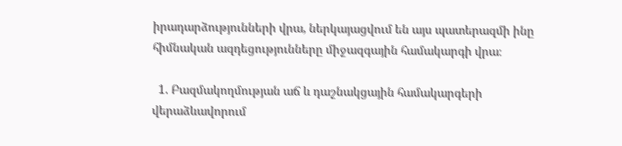իրադարձությունների վրա, ներկայացվում են այս պատերազմի ինը հիմնական ազդեցությունները միջազգային համակարգի վրա։

  1. Բազմակողմության աճ և դաշնակցային համակարգերի վերաձևավորում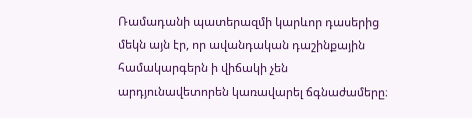Ռամադանի պատերազմի կարևոր դասերից մեկն այն էր, որ ավանդական դաշինքային համակարգերն ի վիճակի չեն արդյունավետորեն կառավարել ճգնաժամերը։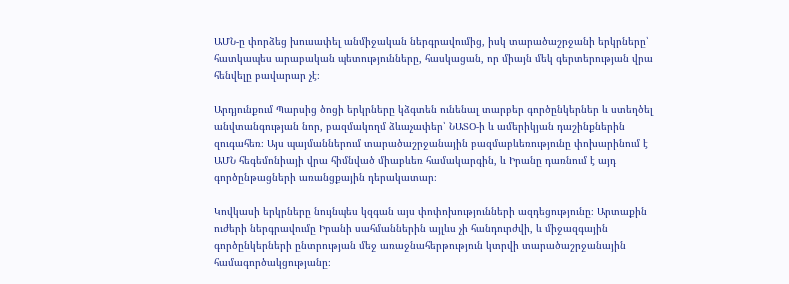ԱՄՆ-ը փորձեց խուսափել անմիջական ներգրավումից, իսկ տարածաշրջանի երկրները՝ հատկապես արաբական պետությունները, հասկացան, որ միայն մեկ գերտերության վրա հենվելը բավարար չէ։

Արդյունքում Պարսից ծոցի երկրները կձգտեն ունենալ տարբեր գործընկերներ և ստեղծել անվտանգության նոր, բազմակողմ ձևաչափեր՝ ՆԱՏՕ-ի և ամերիկյան դաշինքներին զուգահեռ։ Այս պայմաններում տարածաշրջանային բազմաբևեռությունը փոխարինում է ԱՄՆ հեգեմոնիայի վրա հիմնված միաբևեռ համակարգին, և Իրանը դառնում է այդ գործընթացների առանցքային դերակատար։

Կովկասի երկրները նույնպես կզգան այս փոփոխությունների ազդեցությունը։ Արտաքին ուժերի ներգրավումը Իրանի սահմաններին այլևս չի հանդուրժվի, և միջազգային գործընկերների ընտրության մեջ առաջնահերթություն կտրվի տարածաշրջանային համագործակցությանը։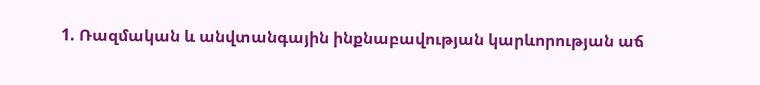1. Ռազմական և անվտանգային ինքնաբավության կարևորության աճ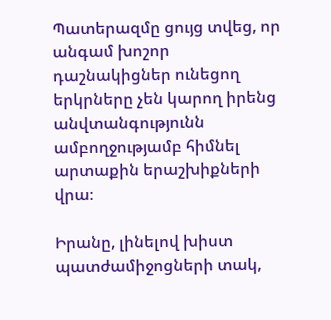Պատերազմը ցույց տվեց, որ անգամ խոշոր դաշնակիցներ ունեցող երկրները չեն կարող իրենց անվտանգությունն ամբողջությամբ հիմնել արտաքին երաշխիքների վրա։

Իրանը, լինելով խիստ պատժամիջոցների տակ,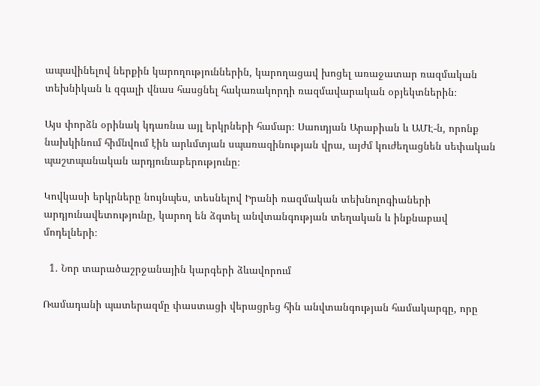ապավինելով ներքին կարողություններին, կարողացավ խոցել առաջատար ռազմական տեխնիկան և զգալի վնաս հասցնել հակառակորդի ռազմավարական օբյեկտներին։

Այս փորձն օրինակ կդառնա այլ երկրների համար։ Սաուդյան Արաբիան և ԱՄԷ-ն, որոնք նախկինում հիմնվում էին արևմտյան սպառազինության վրա, այժմ կուժեղացնեն սեփական պաշտպանական արդյունաբերությունը։

Կովկասի երկրները նույնպես, տեսնելով Իրանի ռազմական տեխնոլոգիաների արդյունավետությունը, կարող են ձգտել անվտանգության տեղական և ինքնաբավ մոդելների։

  1. Նոր տարածաշրջանային կարգերի ձևավորում

Ռամադանի պատերազմը փաստացի վերացրեց հին անվտանգության համակարգը, որը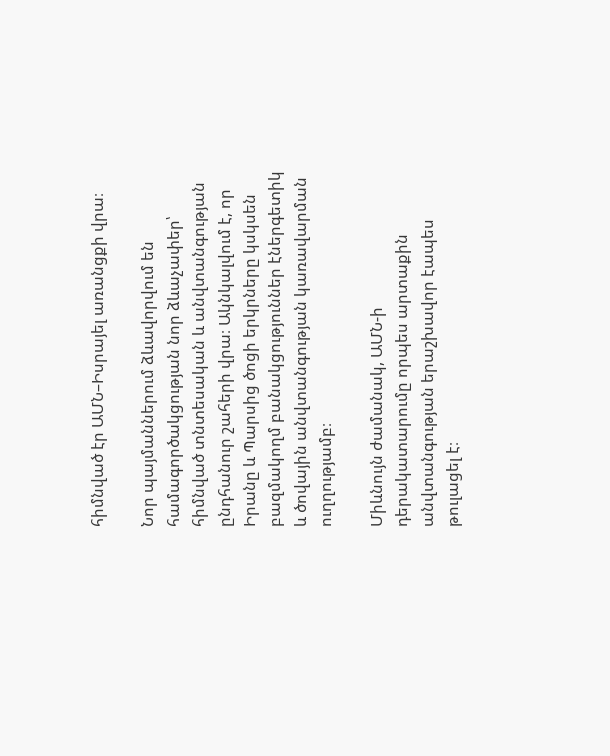հիմնված էր ԱՄՆ–Իսրայել առանցքի վրա։

Նոր պայմաններում ձևավորվում են համագործակցության նոր ձևաչափեր՝ հիմնված տնտեսական և անվտանգության ընդհանուր շահերի վրա։ Ակնկալվում է, որ Իրանը և Պարսից ծոցի երկրները կսկսեն բազմակողմ բանակցություններ էներգետիկ և ծովային անվտանգության կառավարման ուղղությամբ։

Միևնույն ժամանակ, ԱՄՆ-ի դերակատարումը որպես արտաքին անվտանգության երաշխավոր էապես թուլացել է։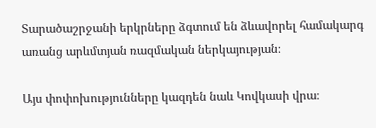Տարածաշրջանի երկրները ձգտում են ձևավորել համակարգ առանց արևմտյան ռազմական ներկայության։

Այս փոփոխությունները կազդեն նաև Կովկասի վրա։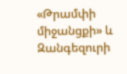«Թրամփի միջանցքի» և Զանգեզուրի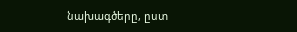նախագծերը, ըստ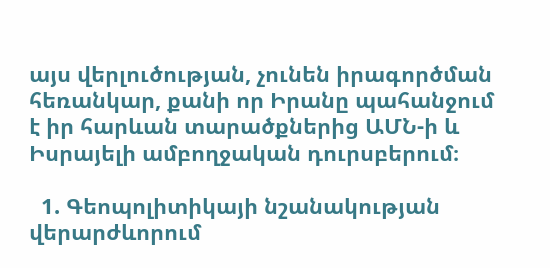այս վերլուծության, չունեն իրագործման հեռանկար, քանի որ Իրանը պահանջում է իր հարևան տարածքներից ԱՄՆ-ի և Իսրայելի ամբողջական դուրսբերում։

  1. Գեոպոլիտիկայի նշանակության վերարժևորում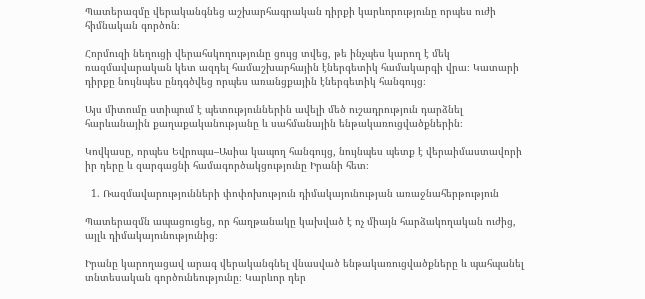Պատերազմը վերականգնեց աշխարհագրական դիրքի կարևորությունը որպես ուժի հիմնական գործոն։

Հորմուզի նեղուցի վերահսկողությունը ցույց տվեց, թե ինչպես կարող է մեկ ռազմավարական կետ ազդել համաշխարհային էներգետիկ համակարգի վրա։ Կատարի դիրքը նույնպես ընդգծվեց որպես առանցքային էներգետիկ հանգույց։

Այս միտումը ստիպում է պետություններին ավելի մեծ ուշադրություն դարձնել հարևանային քաղաքականությանը և սահմանային ենթակառուցվածքներին։

Կովկասը, որպես Եվրոպա–Ասիա կապող հանգույց, նույնպես պետք է վերաիմաստավորի իր դերը և զարգացնի համագործակցությունը Իրանի հետ։

  1. Ռազմավարությունների փոփոխություն դիմակայունության առաջնահերթություն

Պատերազմն ապացուցեց, որ հաղթանակը կախված է ոչ միայն հարձակողական ուժից, այլև դիմակայունությունից։

Իրանը կարողացավ արագ վերականգնել վնասված ենթակառուցվածքները և պահպանել տնտեսական գործունեությունը։ Կարևոր դեր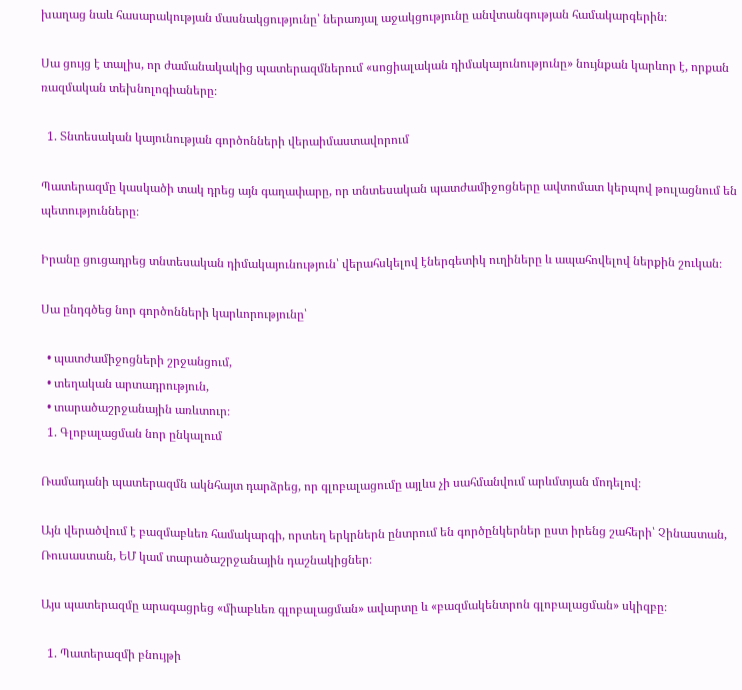խաղաց նաև հասարակության մասնակցությունը՝ ներառյալ աջակցությունը անվտանգության համակարգերին։

Սա ցույց է տալիս, որ ժամանակակից պատերազմներում «սոցիալական դիմակայունությունը» նույնքան կարևոր է, որքան ռազմական տեխնոլոգիաները։

  1. Տնտեսական կայունության գործոնների վերաիմաստավորում

Պատերազմը կասկածի տակ դրեց այն գաղափարը, որ տնտեսական պատժամիջոցները ավտոմատ կերպով թուլացնում են պետությունները։

Իրանը ցուցադրեց տնտեսական դիմակայունություն՝ վերահսկելով էներգետիկ ուղիները և ապահովելով ներքին շուկան։

Սա ընդգծեց նոր գործոնների կարևորությունը՝

  • պատժամիջոցների շրջանցում,
  • տեղական արտադրություն,
  • տարածաշրջանային առևտուր։
  1. Գլոբալացման նոր ընկալում

Ռամադանի պատերազմն ակնհայտ դարձրեց, որ գլոբալացումը այլևս չի սահմանվում արևմտյան մոդելով։

Այն վերածվում է բազմաբևեռ համակարգի, որտեղ երկրներն ընտրում են գործընկերներ ըստ իրենց շահերի՝ Չինաստան, Ռուսաստան, ԵՄ կամ տարածաշրջանային դաշնակիցներ։

Այս պատերազմը արագացրեց «միաբևեռ գլոբալացման» ավարտը և «բազմակենտրոն գլոբալացման» սկիզբը։

  1. Պատերազմի բնույթի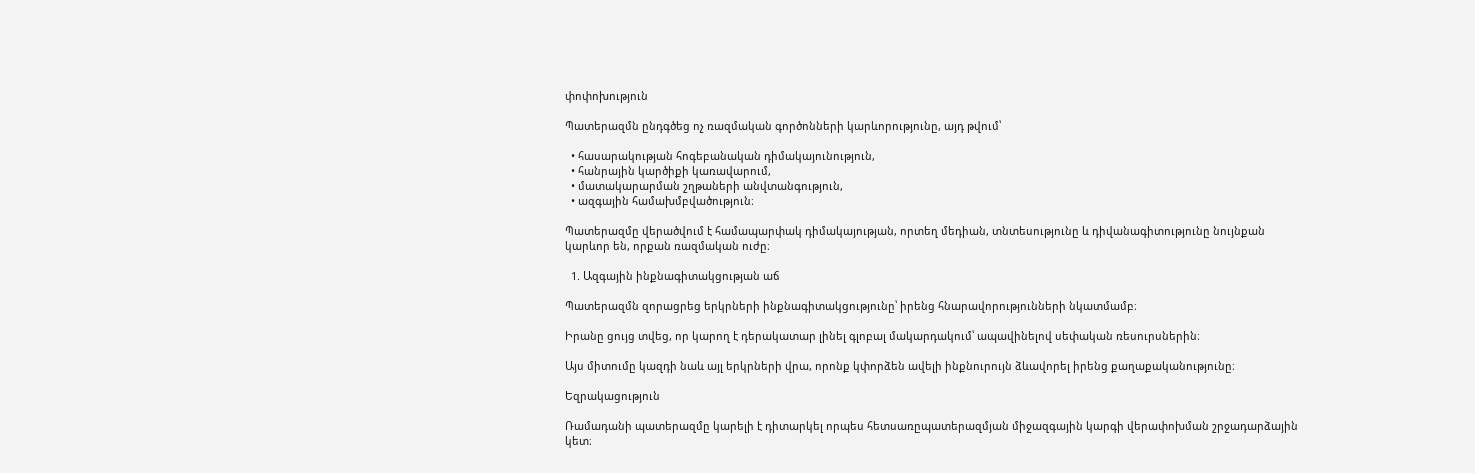փոփոխություն

Պատերազմն ընդգծեց ոչ ռազմական գործոնների կարևորությունը, այդ թվում՝

  • հասարակության հոգեբանական դիմակայունություն,
  • հանրային կարծիքի կառավարում,
  • մատակարարման շղթաների անվտանգություն,
  • ազգային համախմբվածություն։

Պատերազմը վերածվում է համապարփակ դիմակայության, որտեղ մեդիան, տնտեսությունը և դիվանագիտությունը նույնքան կարևոր են, որքան ռազմական ուժը։

  1. Ազգային ինքնագիտակցության աճ

Պատերազմն զորացրեց երկրների ինքնագիտակցությունը՝ իրենց հնարավորությունների նկատմամբ։

Իրանը ցույց տվեց, որ կարող է դերակատար լինել գլոբալ մակարդակում՝ ապավինելով սեփական ռեսուրսներին։

Այս միտումը կազդի նաև այլ երկրների վրա, որոնք կփորձեն ավելի ինքնուրույն ձևավորել իրենց քաղաքականությունը։

Եզրակացություն

Ռամադանի պատերազմը կարելի է դիտարկել որպես հետսառըպատերազմյան միջազգային կարգի վերափոխման շրջադարձային կետ։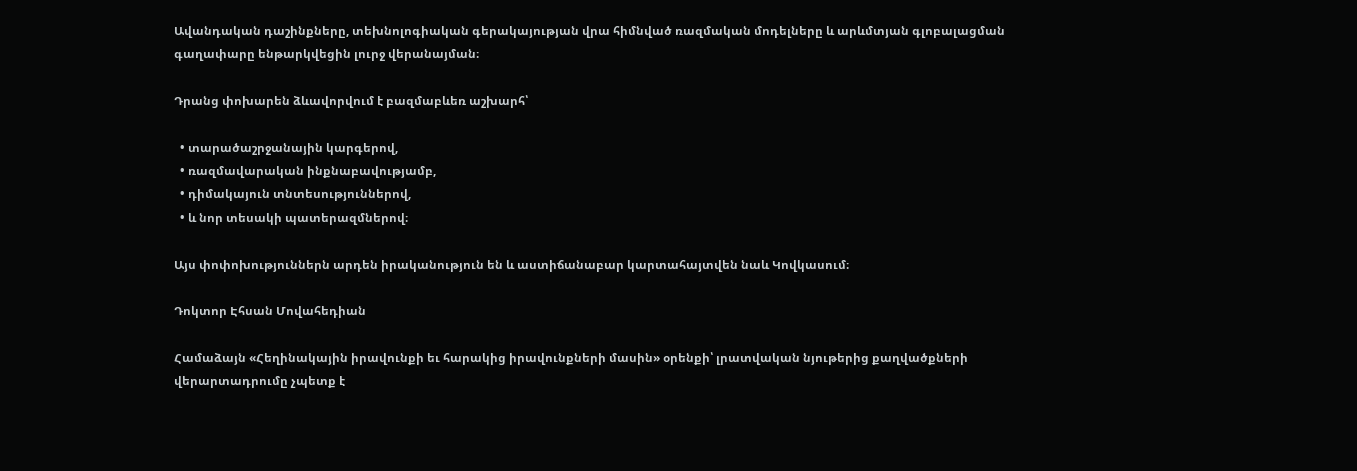Ավանդական դաշինքները, տեխնոլոգիական գերակայության վրա հիմնված ռազմական մոդելները և արևմտյան գլոբալացման գաղափարը ենթարկվեցին լուրջ վերանայման։

Դրանց փոխարեն ձևավորվում է բազմաբևեռ աշխարհ՝

  • տարածաշրջանային կարգերով,
  • ռազմավարական ինքնաբավությամբ,
  • դիմակայուն տնտեսություններով,
  • և նոր տեսակի պատերազմներով։

Այս փոփոխություններն արդեն իրականություն են և աստիճանաբար կարտահայտվեն նաև Կովկասում։

Դոկտոր Էհսան Մովահեդիան

Համաձայն «Հեղինակային իրավունքի եւ հարակից իրավունքների մասին» օրենքի՝ լրատվական նյութերից քաղվածքների վերարտադրումը չպետք է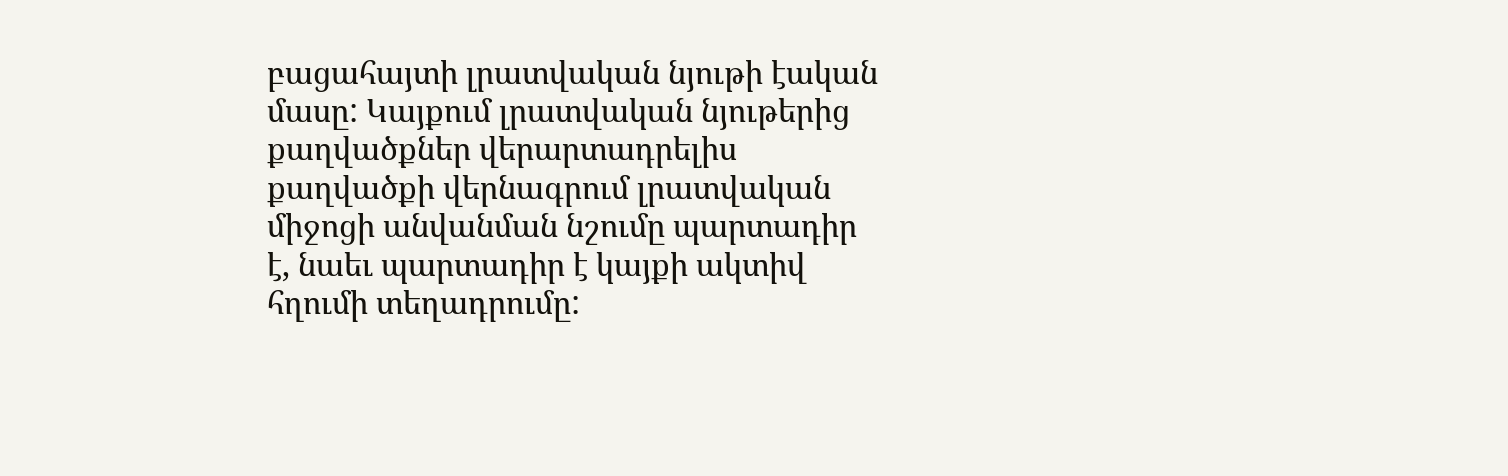բացահայտի լրատվական նյութի էական մասը: Կայքում լրատվական նյութերից քաղվածքներ վերարտադրելիս քաղվածքի վերնագրում լրատվական միջոցի անվանման նշումը պարտադիր է, նաեւ պարտադիր է կայքի ակտիվ հղումի տեղադրումը: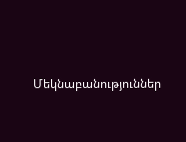Մեկնաբանություններ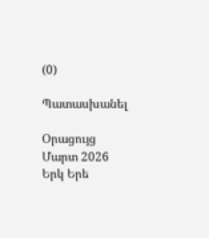(0)

Պատասխանել

Օրացույց
Մարտ 2026
Երկ Երե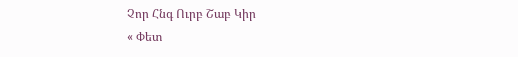Չոր Հնգ Ուրբ Շաբ Կիր
« Փետ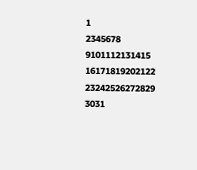1
2345678
9101112131415
16171819202122
23242526272829
3031